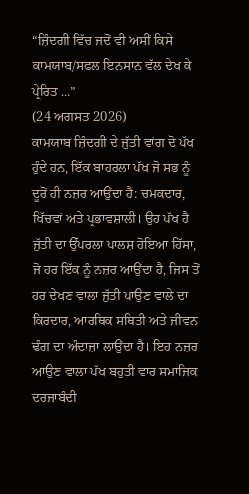“ਜ਼ਿੰਦਗੀ ਵਿੱਚ ਜਦੋਂ ਵੀ ਅਸੀਂ ਕਿਸੇ ਕਾਮਯਾਬ/ਸਫਲ ਇਨਸਾਨ ਵੱਲ ਦੇਖ ਕੇ ਪ੍ਰੇਰਿਤ ...”
(24 ਅਗਸਤ 2026)
ਕਾਮਯਾਬ ਜ਼ਿੰਦਗੀ ਦੇ ਜੁੱਤੀ ਵਾਂਗ ਦੋ ਪੱਖ ਹੁੰਦੇ ਹਨ, ਇੱਕ ਬਾਹਰਲਾ ਪੱਖ ਜੋ ਸਭ ਨੂੰ ਦੂਰੋਂ ਹੀ ਨਜ਼ਰ ਆਉਂਦਾ ਹੈ: ਚਮਕਦਾਰ, ਖਿੱਚਵਾਂ ਅਤੇ ਪ੍ਰਭਾਵਸ਼ਾਲੀ। ਉਹ ਪੱਖ ਹੈ ਜੁੱਤੀ ਦਾ ਉੱਪਰਲਾ ਪਾਲਸ਼ ਹੋਇਆ ਹਿੱਸਾ, ਜੋ ਹਰ ਇੱਕ ਨੂੰ ਨਜ਼ਰ ਆਉਂਦਾ ਹੈ, ਜਿਸ ਤੋਂ ਹਰ ਦੇਖਣ ਵਾਲਾ ਜੁੱਤੀ ਪਾਉਣ ਵਾਲੇ ਦਾ ਕਿਰਦਾਰ, ਆਰਥਿਕ ਸਥਿਤੀ ਅਤੇ ਜੀਵਨ ਢੰਗ ਦਾ ਅੰਦਾਜ਼ਾ ਲਾਉਂਦਾ ਹੈ। ਇਹ ਨਜ਼ਰ ਆਉਣ ਵਾਲਾ ਪੱਖ ਬਹੁਤੀ ਵਾਰ ਸਮਾਜਿਕ ਦਰਜਾਬੰਦੀ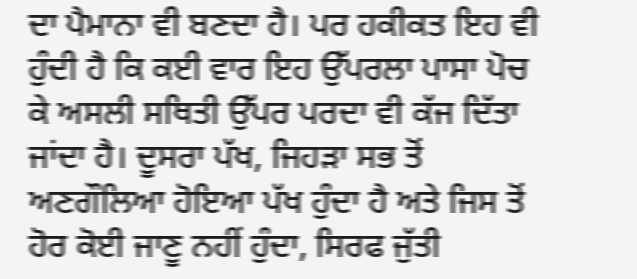ਦਾ ਪੈਮਾਨਾ ਵੀ ਬਣਦਾ ਹੈ। ਪਰ ਹਕੀਕਤ ਇਹ ਵੀ ਹੁੰਦੀ ਹੈ ਕਿ ਕਈ ਵਾਰ ਇਹ ਉੱਪਰਲਾ ਪਾਸਾ ਪੋਚ ਕੇ ਅਸਲੀ ਸਥਿਤੀ ਉੱਪਰ ਪਰਦਾ ਵੀ ਕੱਜ ਦਿੱਤਾ ਜਾਂਦਾ ਹੈ। ਦੂਸਰਾ ਪੱਖ, ਜਿਹੜਾ ਸਭ ਤੋਂ ਅਣਗੌਲਿਆ ਹੋਇਆ ਪੱਖ ਹੁੰਦਾ ਹੈ ਅਤੇ ਜਿਸ ਤੋਂ ਹੋਰ ਕੋਈ ਜਾਣੂ ਨਹੀਂ ਹੁੰਦਾ, ਸਿਰਫ ਜੁੱਤੀ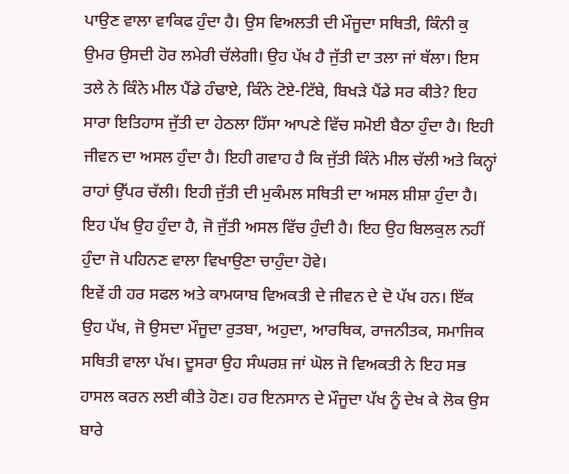ਪਾਉਣ ਵਾਲਾ ਵਾਕਿਫ ਹੁੰਦਾ ਹੈ। ਉਸ ਵਿਅਲਤੀ ਦੀ ਮੌਜੂਦਾ ਸਥਿਤੀ, ਕਿੰਨੀ ਕੁ ਉਮਰ ਉਸਦੀ ਹੋਰ ਲਮੇਰੀ ਚੱਲੇਗੀ। ਉਹ ਪੱਖ ਹੈ ਜੁੱਤੀ ਦਾ ਤਲਾ ਜਾਂ ਥੱਲਾ। ਇਸ ਤਲੇ ਨੇ ਕਿੰਨੇ ਮੀਲ ਪੈਂਡੇ ਹੰਢਾਏ, ਕਿੰਨੇ ਟੋਏ-ਟਿੱਬੇ, ਬਿਖੜੇ ਪੈਂਡੇ ਸਰ ਕੀਤੇ? ਇਹ ਸਾਰਾ ਇਤਿਹਾਸ ਜੁੱਤੀ ਦਾ ਹੇਠਲਾ ਹਿੱਸਾ ਆਪਣੇ ਵਿੱਚ ਸਮੋਈ ਬੈਠਾ ਹੁੰਦਾ ਹੈ। ਇਹੀ ਜੀਵਨ ਦਾ ਅਸਲ ਹੁੰਦਾ ਹੈ। ਇਹੀ ਗਵਾਹ ਹੈ ਕਿ ਜੁੱਤੀ ਕਿੰਨੇ ਮੀਲ ਚੱਲੀ ਅਤੇ ਕਿਨ੍ਹਾਂ ਰਾਹਾਂ ਉੱਪਰ ਚੱਲੀ। ਇਹੀ ਜੁੱਤੀ ਦੀ ਮੁਕੰਮਲ ਸਥਿਤੀ ਦਾ ਅਸਲ ਸ਼ੀਸ਼ਾ ਹੁੰਦਾ ਹੈ। ਇਹ ਪੱਖ ਉਹ ਹੁੰਦਾ ਹੈ, ਜੋ ਜੁੱਤੀ ਅਸਲ ਵਿੱਚ ਹੁੰਦੀ ਹੈ। ਇਹ ਉਹ ਬਿਲਕੁਲ ਨਹੀਂ ਹੁੰਦਾ ਜੋ ਪਹਿਨਣ ਵਾਲਾ ਵਿਖਾਉਣਾ ਚਾਹੁੰਦਾ ਹੋਵੇ।
ਇਵੇਂ ਹੀ ਹਰ ਸਫਲ ਅਤੇ ਕਾਮਯਾਬ ਵਿਅਕਤੀ ਦੇ ਜੀਵਨ ਦੇ ਦੋ ਪੱਖ ਹਨ। ਇੱਕ ਉਹ ਪੱਖ, ਜੋ ਉਸਦਾ ਮੌਜੂਦਾ ਰੁਤਬਾ, ਅਹੁਦਾ, ਆਰਥਿਕ, ਰਾਜਨੀਤਕ, ਸਮਾਜਿਕ ਸਥਿਤੀ ਵਾਲਾ ਪੱਖ। ਦੂਸਰਾ ਉਹ ਸੰਘਰਸ਼ ਜਾਂ ਘੋਲ ਜੋ ਵਿਅਕਤੀ ਨੇ ਇਹ ਸਭ ਹਾਸਲ ਕਰਨ ਲਈ ਕੀਤੇ ਹੋਣ। ਹਰ ਇਨਸਾਨ ਦੇ ਮੌਜੂਦਾ ਪੱਖ ਨੂੰ ਦੇਖ ਕੇ ਲੋਕ ਉਸ ਬਾਰੇ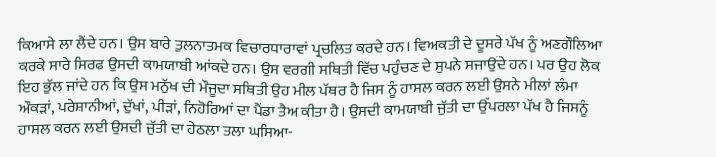ਕਿਆਸੇ ਲਾ ਲੈਂਦੇ ਹਨ। ਉਸ ਬਾਰੇ ਤੁਲਨਾਤਮਕ ਵਿਚਾਰਧਾਰਾਵਾਂ ਪ੍ਰਚਲਿਤ ਕਰਦੇ ਹਨ। ਵਿਅਕਤੀ ਦੇ ਦੂਸਰੇ ਪੱਖ ਨੂੰ ਅਣਗੌਲਿਆ ਕਰਕੇ ਸਾਰੇ ਸਿਰਫ ਉਸਦੀ ਕਾਮਯਾਬੀ ਆਂਕਦੇ ਹਨ। ਉਸ ਵਰਗੀ ਸਥਿਤੀ ਵਿੱਚ ਪਹੁੰਚਣ ਦੇ ਸੁਪਨੇ ਸਜਾਉਂਦੇ ਹਨ। ਪਰ ਉਹ ਲੋਕ ਇਹ ਭੁੱਲ ਜਾਂਦੇ ਹਨ ਕਿ ਉਸ ਮਨੁੱਖ ਦੀ ਮੌਜੂਦਾ ਸਥਿਤੀ ਉਹ ਮੀਲ ਪੱਥਰ ਹੈ ਜਿਸ ਨੂੰ ਹਾਸਲ ਕਰਨ ਲਈ ਉਸਨੇ ਮੀਲਾਂ ਲੰਮਾ ਔਕੜਾਂ, ਪਰੇਸ਼ਾਨੀਆਂ, ਦੁੱਖਾਂ, ਪੀੜਾਂ, ਨਿਹੋਰਿਆਂ ਦਾ ਪੈਂਡਾ ਤੈਅ ਕੀਤਾ ਹੈ। ਉਸਦੀ ਕਾਮਯਾਬੀ ਜੁੱਤੀ ਦਾ ਉੱਪਰਲਾ ਪੱਖ ਹੈ ਜਿਸਨੂੰ ਹਾਸਲ ਕਰਨ ਲਈ ਉਸਦੀ ਜੁੱਤੀ ਦਾ ਹੇਠਲਾ ਤਲਾ ਘਸਿਆ-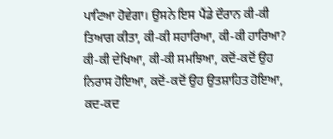ਪਾਟਿਆ ਹੋਵੇਗਾ। ਉਸਨੇ ਇਸ ਪੈਂਡੇ ਦੌਰਾਨ ਕੀ-ਕੀ ਤਿਆਗ ਕੀਤਾ, ਕੀ-ਕੀ ਸਹਾਰਿਆ, ਕੀ-ਕੀ ਹਾਰਿਆ? ਕੀ-ਕੀ ਦੇਖਿਆ, ਕੀ-ਕੀ ਸਮਝਿਆ, ਕਦੋਂ-ਕਦੋਂ ਉਹ ਨਿਰਾਸ ਹੋਇਆ, ਕਦੋਂ-ਕਦੋਂ ਉਹ ਉਤਸ਼ਾਹਿਤ ਹੋਇਆ, ਕਦ-ਕਦ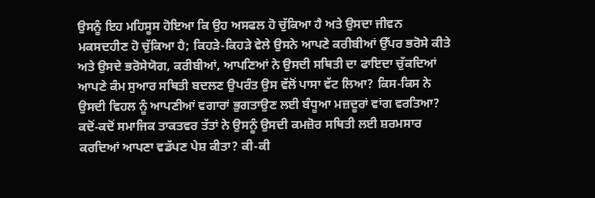ਉਸਨੂੰ ਇਹ ਮਹਿਸੂਸ ਹੋਇਆ ਕਿ ਉਹ ਅਸਫਲ ਹੋ ਚੁੱਕਿਆ ਹੈ ਅਤੇ ਉਸਦਾ ਜੀਵਨ ਮਕਸਦਹੀਣ ਹੋ ਚੁੱਕਿਆ ਹੈ; ਕਿਹੜੇ-ਕਿਹੜੇ ਵੇਲੇ ਉਸਨੇ ਆਪਣੇ ਕਰੀਬੀਆਂ ਉੱਪਰ ਭਰੋਸੇ ਕੀਤੇ ਅਤੇ ਉਸਦੇ ਭਰੋਸੇਯੋਗ, ਕਰੀਬੀਆਂ, ਆਪਣਿਆਂ ਨੇ ਉਸਦੀ ਸਥਿਤੀ ਦਾ ਫਾਇਦਾ ਚੁੱਕਦਿਆਂ ਆਪਣੇ ਕੰਮ ਸੁਆਰ ਸਥਿਤੀ ਬਦਲਣ ਉਪਰੰਤ ਉਸ ਵੱਲੋਂ ਪਾਸਾ ਵੱਟ ਲਿਆ? ਕਿਸ-ਕਿਸ ਨੇ ਉਸਦੀ ਵਿਹਲ ਨੂੰ ਆਪਣੀਆਂ ਵਗਾਰਾਂ ਭੁਗਤਾਉਣ ਲਈ ਬੰਧੂਆ ਮਜ਼ਦੂਰਾਂ ਵਾਂਗ ਵਰਤਿਆ? ਕਦੋਂ-ਕਦੋਂ ਸਮਾਜਿਕ ਤਾਕਤਵਰ ਤੱਤਾਂ ਨੇ ਉਸਨੂੰ ਉਸਦੀ ਕਮਜ਼ੋਰ ਸਥਿਤੀ ਲਈ ਸ਼ਰਮਸਾਰ ਕਰਦਿਆਂ ਆਪਣਾ ਵਡੱਪਣ ਪੇਸ਼ ਕੀਤਾ? ਕੀ-ਕੀ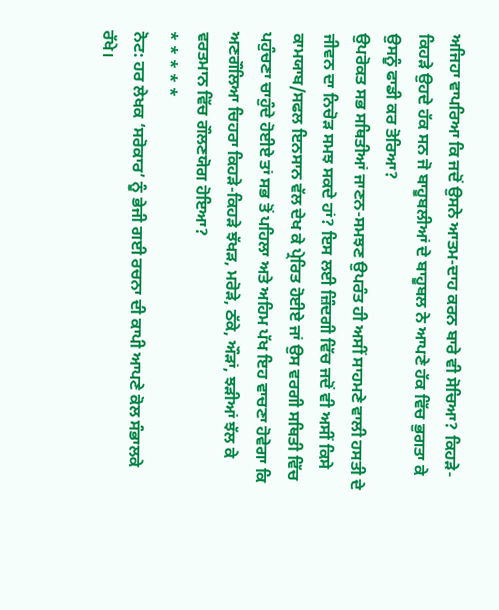ਅਜਿਹਾ ਵਾਪਰਿਆ ਕਿ ਜਦੋਂ ਉਸਨੇ ਆਤਮ-ਦਾਹ ਕਰਨ ਬਾਰੇ ਵੀ ਸੋਚਿਆ? ਕਿਹੜੇ-ਕਿਹੜੇ ਉਹਦੇ ਹੱਕ ਸਨ ਜੋ ਬਾਹੂਬਲੀਆਂ ਦੇ ਬਾਹੂਬਲ ਨੇ ਆਪਣੇ ਹੱਕ ਵਿੱਚ ਭੁਗਤਾ ਕੇ ਉਸਨੂੰ ਫਾਡੀ ਕਰ ਤੋਰਿਆ?
ਉਪਰੋਕਤ ਸਭ ਸਥਿਤੀਆਂ ਜਾਣਨ-ਸਮਝਣ ਉਪਰੰਤ ਹੀ ਅਸੀਂ ਸਾਹਮਣੇ ਵਾਲੀ ਹਸਤੀ ਦੇ ਜੀਵਨ ਦਾ ਨਿਚੋੜ ਸਮਝ ਸਕਦੇ ਹਾਂ? ਇਸ ਲਈ ਜ਼ਿੰਦਗੀ ਵਿੱਚ ਜਦੋਂ ਵੀ ਅਸੀਂ ਕਿਸੇ ਕਾਮਯਾਬ/ਸਫਲ ਇਨਸਾਨ ਵੱਲ ਦੇਖ ਕੇ ਪ੍ਰੇਰਿਤ ਹੋਈਏ ਜਾਂ ਉਸ ਵਰਗੀ ਸਥਿਤੀ ਵਿੱਚ ਪਹੁੰਚਣਾ ਚਾਹੁੰਦੇ ਹੋਈਏ ਤਾਂ ਸਭ ਤੋਂ ਪਹਿਲਾ ਅਤੇ ਅਹਿਮ ਪੱਖ ਇਹ ਵਾਚਣਾ ਹੋਵੇਗਾ ਕਿ ਅਣਗੌਲਿਆ ਚਿਹਰਾ ਕਿਹੜੇ-ਕਿਹੜੇ ਝੱਖੜ, ਮਰੋੜੇ, ਠੱਕੇ, ਔੜਾਂ, ਝੜੀਆਂ ਝੱਲ ਕੇ ਵਰਤਮਾਨ ਵਿੱਚ ਗੌਲਣਯੋਗ ਹੋਇਆ?
* * * * *
ਨੋਟ: ਹਰ ਲੇਖਕ ‘ਸਰੋਕਾਰ’ ਨੂੰ ਭੇਜੀ ਗਈ ਰਚਨਾ ਦੀ ਕਾਪੀ ਆਪਣੇ ਕੋਲ ਸੰਭਾਲਕੇ ਰੱਖੇ।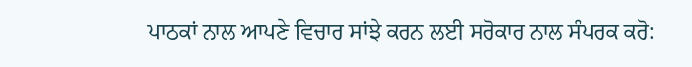ਪਾਠਕਾਂ ਨਾਲ ਆਪਣੇ ਵਿਚਾਰ ਸਾਂਝੇ ਕਰਨ ਲਈ ਸਰੋਕਾਰ ਨਾਲ ਸੰਪਰਕ ਕਰੋ: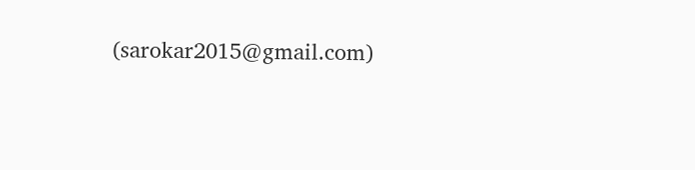(sarokar2015@gmail.com)